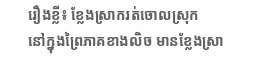រឿងខ្លី៖ ខ្លែងស្រាករត់ចោលស្រុក
នៅក្នុងព្រៃភាគខាងលិច មានខ្លែងស្រា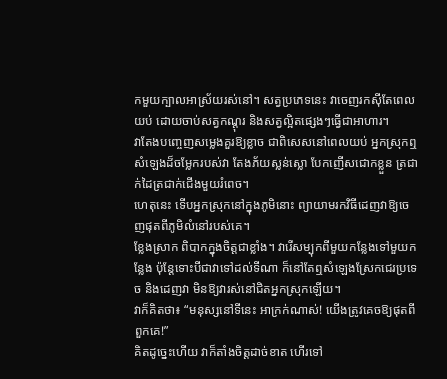កមួយក្បាលអាស្រ័យរស់នៅ។ សត្វប្រភេទនេះ វាចេញរកស៊ីតែពេលយប់ ដោយចាប់សត្វកណ្ដុរ និងសត្វល្អិតផ្សេងៗធ្វើជាអាហារ។
វាតែងបញ្ចេញសម្លេងគួរឱ្យខ្លាច ជាពិសេសនៅពេលយប់ អ្នកស្រុកឮសំឡេងដ៏ចម្លែករបស់វា តែងភ័យស្លន់ស្លោ បែកញេីសជោកខ្លួន ត្រជាក់ដៃត្រជាក់ជេីងមួយរំពេច។
ហេតុនេះ ទេីបអ្នកស្រុកនៅក្នុងភូមិនោះ ព្យាយាមរកវិធីដេញវាឱ្យចេញផុតពីភូមិលំនៅរបស់គេ។
ខ្លែងស្រាក ពិបាកក្នុងចិត្តជាខ្លាំង។ វារេីសម្បុកពីមួយកន្លែងទៅមួយកន្លែង ប៉ុន្តែទោះបីជាវាទៅដល់ទីណា ក៏នៅតែឮសំឡេងស្រែកជេរប្រទេច និងដេញវា មិនឱ្យវារស់នៅជិតអ្នកស្រុកឡេីយ។
វាក៏គិតថា៖ “មនុស្សនៅទីនេះ អាក្រក់ណាស់! យេីងត្រូវគេចឱ្យផុតពីពួកគេ!”
គិតដូច្នេះហេីយ វាក៏តាំងចិត្តដាច់ខាត ហេីរទៅ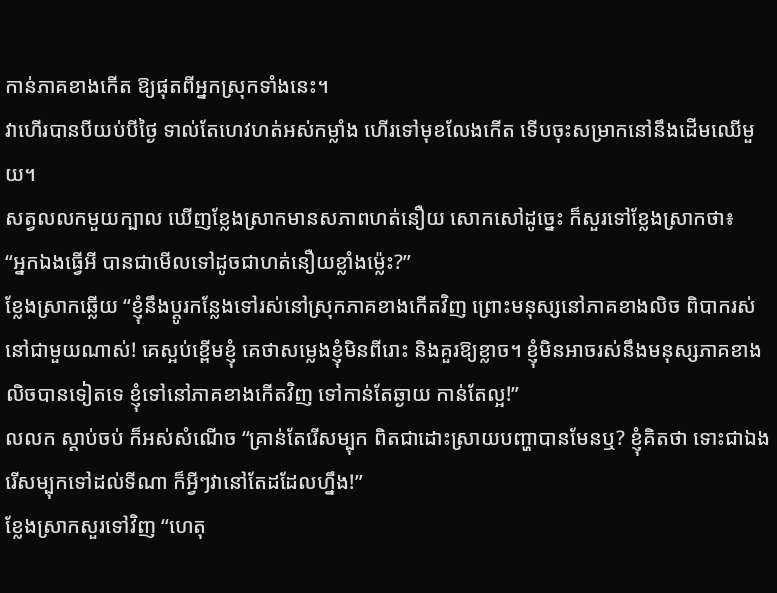កាន់ភាគខាងកេីត ឱ្យផុតពីអ្នកស្រុកទាំងនេះ។
វាហេីរបានបីយប់បីថ្ងៃ ទាល់តែហេវហត់អស់កម្លាំង ហេីរទៅមុខលែងកេីត ទេីបចុះសម្រាកនៅនឹងដេីមឈេីមួយ។
សត្វលលកមួយក្បាល ឃេីញខ្លែងស្រាកមានសភាពហត់នឿយ សោកសៅដូច្នេះ ក៏សួរទៅខ្លែងស្រាកថា៖
“អ្នកឯងធ្វេីអី បានជាមេីលទៅដូចជាហត់នឿយខ្លាំងម្ល៉េះ?”
ខ្លែងស្រាកឆ្លេីយ “ខ្ញុំនឹងប្ដូរកន្លែងទៅរស់នៅស្រុកភាគខាងកេីតវិញ ព្រោះមនុស្សនៅភាគខាងលិច ពិបាករស់នៅជាមួយណាស់! គេស្អប់ខ្ពេីមខ្ញុំ គេថាសម្លេងខ្ញុំមិនពីរោះ និងគួរឱ្យខ្លាច។ ខ្ញុំមិនអាចរស់នឹងមនុស្សភាគខាងលិចបានទៀតទេ ខ្ញុំទៅនៅភាគខាងកេីតវិញ ទៅកាន់តែឆ្ងាយ កាន់តែល្អ!”
លលក ស្ដាប់ចប់ ក៏អស់សំណេីច “គ្រាន់តែរេីសម្បុក ពិតជាដោះស្រាយបញ្ហាបានមែនឬ? ខ្ញុំគិតថា ទោះជាឯងរេីសម្បុកទៅដល់ទីណា ក៏អ្វីៗវានៅតែដដែលហ្នឹង!”
ខ្លែងស្រាកសួរទៅវិញ “ហេតុ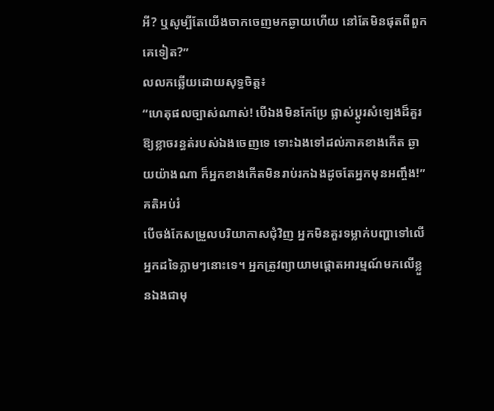អី? ឬសូម្បីតែយេីងចាកចេញមកឆ្ងាយហេីយ នៅតែមិនផុតពីពួកគេទៀត?”
លលកឆ្លេីយដោយសុទ្ធចិត្ត៖
“ហេតុផលច្បាស់ណាស់! បេីឯងមិនកែប្រែ ផ្លាស់ប្ដូរសំឡេងដ៏គួរឱ្យខ្លាចរន្ធត់របស់ឯងចេញទេ ទោះឯងទៅដល់ភាគខាងកេីត ឆ្ងាយយ៉ាងណា ក៏អ្នកខាងកេីតមិនរាប់រកឯងដូចតែអ្នកមុនអញ្ចឹង!”
គតិអប់រំ
បេីចង់កែសម្រួលបរិយាកាសជុំវិញ អ្នកមិនគួរទម្លាក់បញ្ហាទៅលេីអ្នកដទៃភ្លាមៗនោះទេ។ អ្នកត្រូវព្យាយាមផ្ដោតអារម្មណ៍មកលេីខ្លួនឯងជាមុ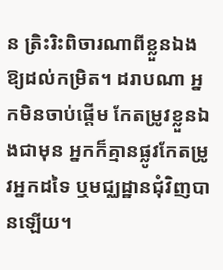ន ត្រិះរិះពិចារណាពីខ្លួនឯងឱ្យដល់កម្រិត។ ដរាបណា អ្នកមិនចាប់ផ្តើម កែតម្រូវខ្លួនឯងជាមុន អ្នកក៏គ្មានផ្លូវកែតម្រូវអ្នកដទៃ ឬមជ្ឈដ្ឋានជុំវិញបានឡើយ។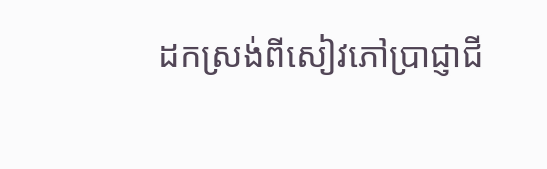ដកស្រង់ពីសៀវភៅប្រាជ្ញាជី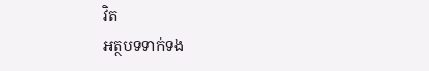វិត
អត្ថបទទាក់ទង